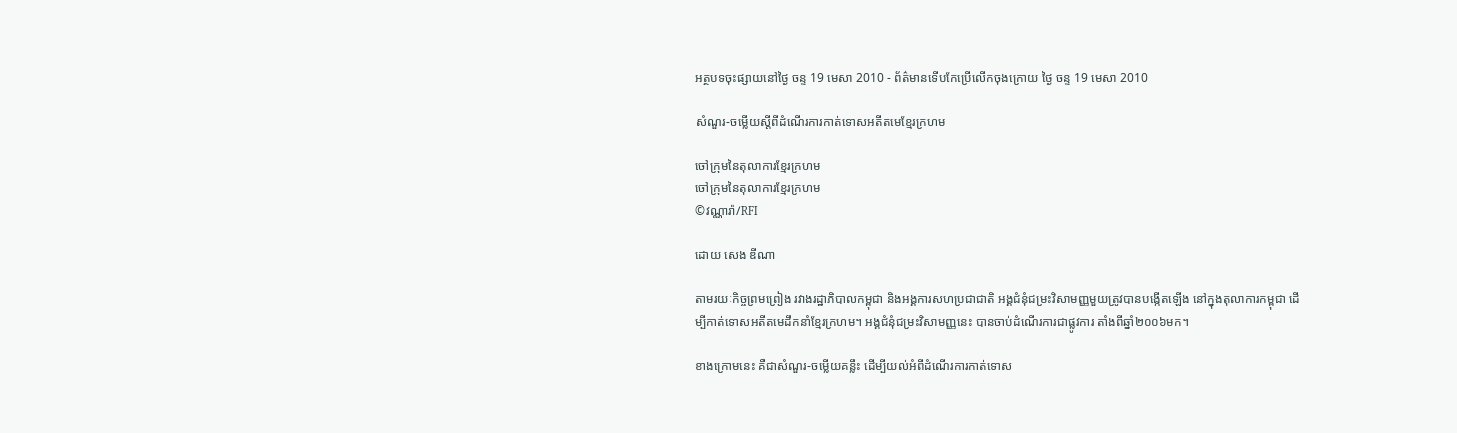អត្ថបទចុះផ្សាយនៅថ្ងៃ ចន្ទ 19 មេសា 2010 - ព័ត៌មានទើបកែប្រើលើកចុងក្រោយ ថ្ងៃ ចន្ទ 19 មេសា 2010

សំណួរ-ចម្លើយស្តីពីដំណើរការកាត់ទោសអតីតមេខ្មែរក្រហម

ចៅក្រុមនៃតុលាការខ្មែរក្រហម
ចៅក្រុមនៃតុលាការខ្មែរក្រហម
©វណ្ណារ៉ា/RFI

ដោយ សេង ឌីណា

តាមរយៈកិច្ចព្រមព្រៀង រវាងរដ្ឋាភិបាលកម្ពុជា និងអង្គការសហប្រជាជាតិ អង្គជំនុំជម្រះវិសាមញ្ញមួយត្រូវបានបង្កើតឡើង នៅក្នុងតុលាការកម្ពុជា ដើម្បីកាត់ទោសអតីតមេដឹកនាំខ្មែរក្រហម។ អង្គជំនុំជម្រះវិសាមញ្ញនេះ បានចាប់ដំណើរការជាផ្លូវការ តាំងពីឆ្នាំ២០០៦មក។

ខាងក្រោមនេះ គឺជាសំណួរ-ចម្លើយគន្លឹះ ដើម្បីយល់អំពីដំណើរការកាត់ទោស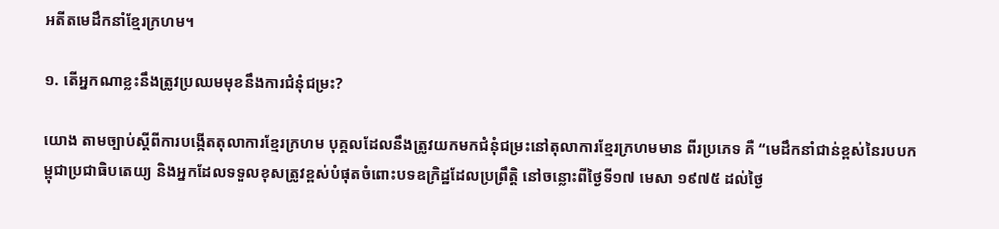អតីតមេដឹកនាំខ្មែរក្រហម។

១. តើអ្នកណាខ្លះនឹងត្រូវប្រឈមមុខនឹងការជំនុំជម្រះ?

យោង តាមច្បាប់ស្តីពីការបង្កើតតុលាការខ្មែរក្រហម បុគ្គលដែលនឹងត្រូវយកមកជំនុំជម្រះនៅតុលាការខ្មែរក្រហមមាន ពីរប្រភេទ គឺ “មេដឹកនាំជាន់ខ្ពស់នៃរបបកម្ពុជាប្រជាធិបតេយ្យ និងអ្នកដែលទទួលខុសត្រូវខ្ពស់បំផុតចំពោះបទឧក្រិដ្ឋដែលប្រព្រឹត្តិ នៅចន្លោះពីថ្ងៃទី១៧ មេសា ១៩៧៥ ដល់ថ្ងៃ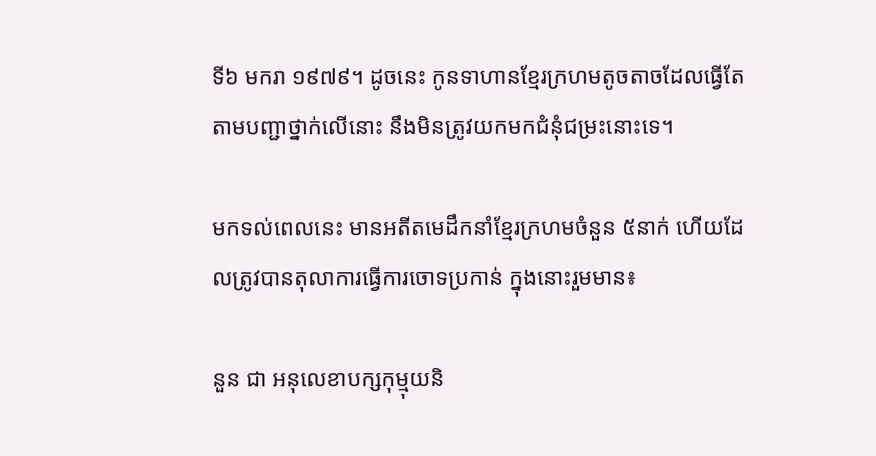ទី៦ មករា ១៩៧៩។ ដូចនេះ កូនទាហានខ្មែរក្រហមតូចតាចដែលធ្វើតែតាមបញ្ជាថ្នាក់លើនោះ នឹងមិនត្រូវយកមកជំនុំជម្រះនោះទេ។

មកទល់ពេលនេះ មានអតីតមេដឹកនាំខ្មែរក្រហមចំនួន ៥នាក់ ហើយដែលត្រូវបានតុលាការធ្វើការចោទប្រកាន់ ក្នុងនោះរួមមាន៖

នួន ជា អនុលេខាបក្សកុម្មុយនិ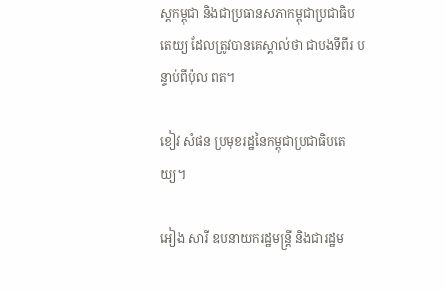ស្តកម្ពុជា និងជាប្រធានសភាកម្ពុជាប្រជាធិបតេយ្យ ដែលត្រូវបានគេស្គាល់ថា ជាបងទីពីរ បន្ទាប់ពីប៉ុល ពត។

ខៀវ សំផន ប្រមុខរដ្ឋនៃកម្ពុជាប្រជាធិបតេយ្យ។

អៀង សារី ឧបនាយករដ្ឋមន្រ្តី និងជារដ្ឋម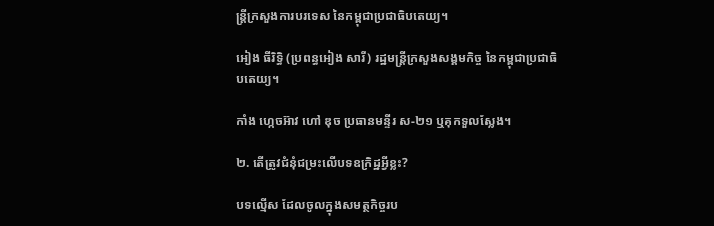ន្រ្តីក្រសួងការបរទេស នៃកម្ពុជាប្រជាធិបតេយ្យ។

អៀង ធីរិទ្ធិ (ប្រពន្ធអៀង សារី) រដ្ឋមន្រ្តីក្រសួងសង្គមកិច្ច នៃកម្ពុជាប្រជាធិបតេយ្យ។

កាំង ហ្កេចអ៊ាវ ហៅ ឌុច ប្រធានមន្ទីរ ស-២១ ឬគុកទួលស្លែង។

២. តើត្រូវជំនុំជម្រះលើបទឧក្រិដ្ឋអ្វីខ្លះ?

បទល្មើស ដែលចូលក្នុងសមត្ថកិច្ចរប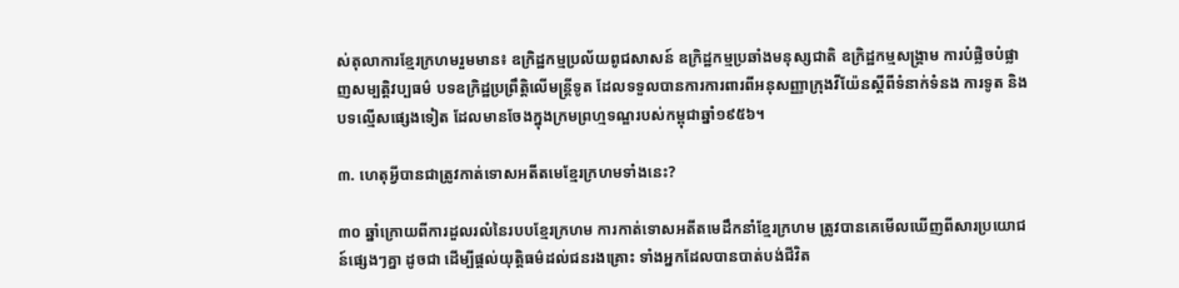ស់តុលាការខ្មែរក្រហមរួមមាន៖ ឧក្រិដ្ឋកម្មប្រល័យពូជសាសន៍ ឧក្រិដ្ឋកម្មប្រឆាំងមនុស្សជាតិ ឧក្រិដ្ឋកម្មសង្រ្គាម ការបំផ្លិចបំផ្លាញសម្បត្តិវប្បធម៌ បទឧក្រិដ្ឋប្រព្រឹត្តិលើមន្រ្តីទូត ដែលទទួលបានការការពារពីអនុសញ្ញាក្រុងវីយ៉ែនស្តីពីទំនាក់ទំនង ការទូត និងបទល្មើសផ្សេងទៀត ដែលមានចែងក្នុងក្រមព្រហ្មទណ្ឌរបស់កម្ពុជាឆ្នាំ១៩៥៦។

៣. ហេតុអ្វីបានជាត្រូវកាត់ទោសអតីតមេខ្មែរក្រហមទាំងនេះ?

៣០ ឆ្នាំក្រោយពីការដួលរលំនៃរបបខ្មែរក្រហម ការកាត់ទោសអតីតមេដឹកនាំខ្មែរក្រហម ត្រូវបានគេមើលឃើញពីសារប្រយោជន៍ផ្សេងៗគ្នា ដូចជា ដើម្បីផ្តល់យុត្តិធម៌ដល់ជនរងគ្រោះ ទាំងអ្នកដែលបានបាត់បង់ជីវិត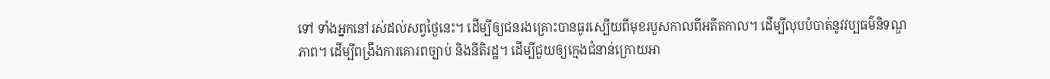ទៅ ទាំងអ្នកនៅរស់ដល់សព្វថ្ងៃនេះ។ ដើម្បីឲ្យជនរងគ្រោះបានធូរស្បើយពីមុខរបួសកាលពីអតីតកាល។ ដើម្បីលុបបំបាត់នូវវប្បធម៌និទណ្ឌភាព។ ដើម្បីពង្រឹងការគោរពច្បាប់ និងនីតិរដ្ឋ។ ដើម្បីជួយឲ្យក្មេងជំនាន់ក្រោយអា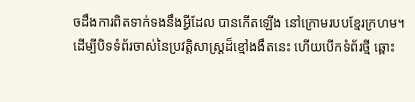ចដឹងការពិតទាក់ទងនឹងអ្វីដែល បានកើតឡើង នៅក្រោមរបបខ្មែរក្រហម។ ដើម្បីបិទទំព័រចាស់នៃប្រវត្តិសាស្រ្តដ៏ខ្មៅងងឹតនេះ ហើយបើកទំព័រថ្មី ឆ្ពោះ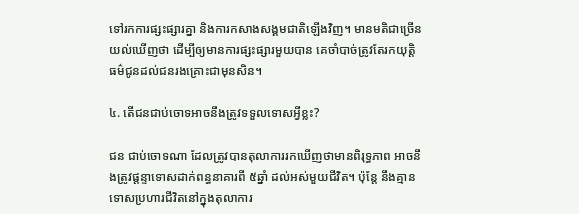ទៅរកការផ្សះផ្សារគ្នា និងការកសាងសង្គមជាតិឡើងវិញ។ មានមតិជាច្រើនយល់ឃើញថា ដើម្បីឲ្យមានការផ្សះផ្សារមួយបាន គេចាំបាច់ត្រូវតែរកយុត្តិធម៌ជូនដល់ជនរងគ្រោះជាមុនសិន។

៤. តើជនជាប់ចោទអាចនឹងត្រូវទទួលទោសអ្វីខ្លះ?

ជន ជាប់ចោទណា ដែលត្រូវបានតុលាការរកឃើញថាមានពិរុទ្ធភាព អាចនឹងត្រូវផ្តន្ទាទោសដាក់ពន្ធនាគារពី ៥ឆ្នាំ ដល់អស់មួយជីវិត។ ប៉ុន្តែ នឹងគ្មានទោសប្រហារជីវិតនៅក្នុងតុលាការ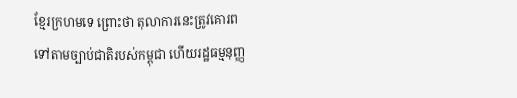ខ្មែរក្រហមទេ ព្រោះថា តុលាការនេះត្រូវគោរពទៅតាមច្បាប់ជាតិរបស់កម្ពុជា ហើយរដ្ឋធម្មនុញ្ញ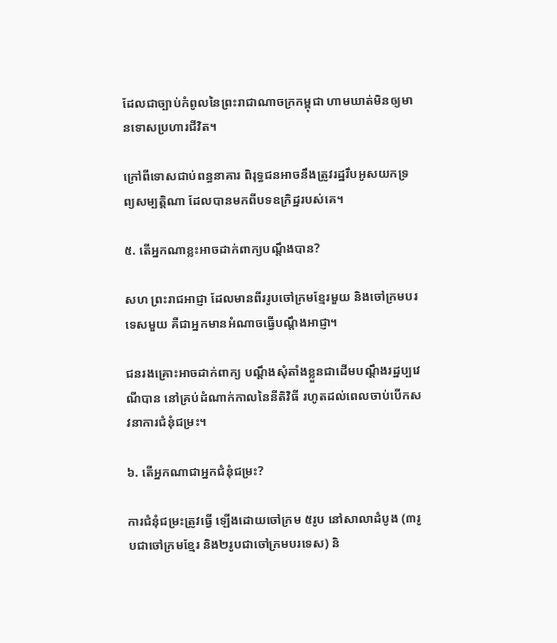ដែលជាច្បាប់កំពូលនៃព្រះរាជាណាចក្រកម្ពុជា ហាមឃាត់មិនឲ្យមានទោសប្រហារជីវិត។

ក្រៅពីទោសជាប់ពន្ធនាគារ ពិរុទ្ធជនអាចនឹងត្រូវរដ្ឋរឹបអូសយកទ្រព្យសម្បត្តិណា ដែលបានមកពីបទឧក្រិដ្ឋរបស់គេ។

៥. តើអ្នកណាខ្លះអាចដាក់ពាក្យបណ្តឹងបាន?

សហ ព្រះរាជអាជ្ញា ដែលមានពីររូបចៅក្រមខ្មែរមួយ និងចៅក្រមបរទេសមួយ គឺជាអ្នកមានអំណាចធ្វើបណ្តឹងអាជ្ញា។

ជនរងគ្រោះអាចដាក់ពាក្យ បណ្តឹងសុំតាំងខ្លួនជាដើមបណ្តឹងរដ្ឋប្បវេណីបាន នៅគ្រប់ដំណាក់កាលនៃនីតិវិធី រហូតដល់ពេលចាប់បើកសវនាការជំនុំជម្រះ។

៦. តើអ្នកណាជាអ្នកជំនុំជម្រះ?

ការជំនុំជម្រះត្រូវធ្វើ ឡើងដោយចៅក្រម ៥រូប នៅសាលាដំបូង (៣រូបជាចៅក្រមខ្មែរ និង២រូបជាចៅក្រមបរទេស) និ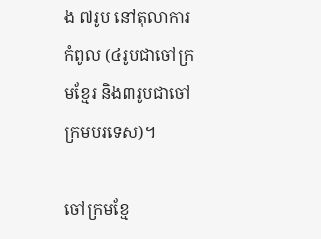ង ៧រូប នៅតុលាការកំពូល (៤រូបជាចៅក្រមខ្មែរ និង៣រូបជាចៅក្រមបរទេស)។

ចៅក្រមខ្មែ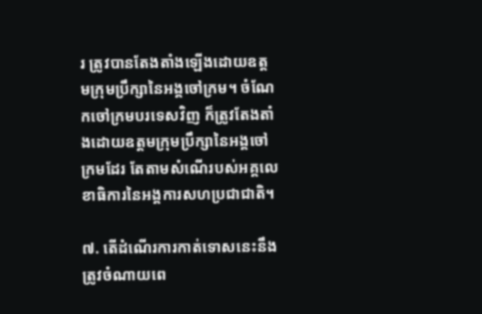រ ត្រូវបានតែងតាំងឡើងដោយឧត្តមក្រុមប្រឹក្សានៃអង្គចៅក្រម។ ចំណែកចៅក្រមបរទេសវិញ ក៏ត្រូវតែងតាំងដោយឧត្តមក្រុមប្រឹក្សានៃអង្គចៅក្រមដែរ តែតាមសំណើរបស់អគ្គលេខាធិការនៃអង្គការសហប្រជាជាតិ។

៧. តើដំណើរការកាត់ទោសនេះនឹងត្រូវចំណាយពេ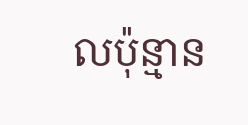លប៉ុន្មាន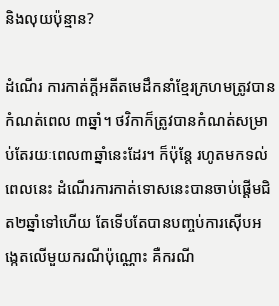និងលុយប៉ុន្មាន?

ដំណើរ ការកាត់ក្តីអតីតមេដឹកនាំខ្មែរក្រហមត្រូវបានកំណត់ពេល ៣ឆ្នាំ។ ថវិកាក៏ត្រូវបានកំណត់សម្រាប់តែរយៈពេល៣ឆ្នាំនេះដែរ។ ក៏ប៉ុន្តែ រហូតមកទល់ពេលនេះ ដំណើរការកាត់ទោសនេះបានចាប់ផ្តើមជិត២ឆ្នាំទៅហើយ តែទើបតែបានបញ្ចប់ការស៊ើបអង្កេតលើមួយករណីប៉ុណ្ណោះ គឺករណី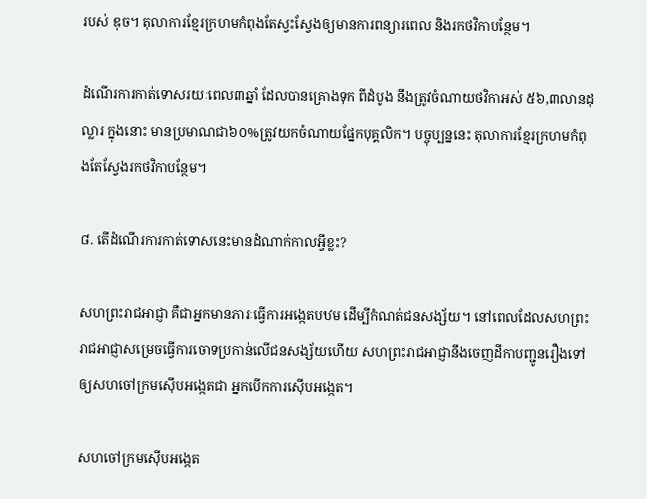របស់ ឌុច។ តុលាការខ្មែរក្រហមកំពុងតែស្វះស្វែងឲ្យមានការពន្យារពេល និងរកថវិកាបន្ថែម។

ដំណើរការកាត់ទោសរយៈពេល៣ឆ្នាំ ដែលបានគ្រោងទុក ពីដំបូង នឹងត្រូវចំណាយថវិកាអស់ ៥៦,៣លានដុល្លារ ក្នុងនោះ មានប្រមាណជា៦០%ត្រូវយកចំណាយផ្នែកបុគ្គលិក។ បច្ចុប្បន្ននេះ តុលាការខ្មែរក្រហមកំពុងតែស្វែងរកថវិកាបន្ថែម។

៨. តើដំណើរការកាត់ទោសនេះមានដំណាក់កាលអ្វីខ្លះ?

សហព្រះរាជអាជ្ញា គឺជាអ្នកមានភារៈធ្វើការអង្កេតបឋម ដើម្បីកំណត់ជនសង្ស័យ។ នៅពេលដែលសហព្រះរាជអាជ្ញាសម្រេចធ្វើការចោទប្រកាន់លើជនសង្ស័យហើយ សហព្រះរាជអាជ្ញានឹងចេញដីកាបញ្ជូនរឿងទៅឲ្យសហចៅក្រមស៊ើបអង្កេតជា អ្នកបើកការស៊ើបអង្កេត។

សហចៅក្រមស៊ើបអង្កេត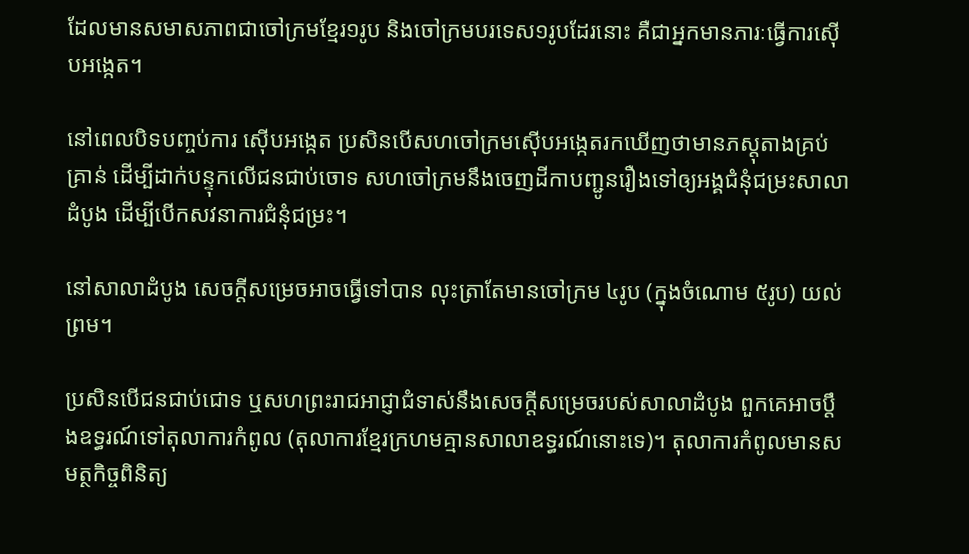ដែលមានសមាសភាពជាចៅក្រមខ្មែរ១រូប និងចៅក្រមបរទេស១រូបដែរនោះ គឺជាអ្នកមានភារៈធ្វើការស៊ើបអង្កេត។

នៅពេលបិទបញ្ចប់ការ ស៊ើបអង្កេត ប្រសិនបើសហចៅក្រមស៊ើបអង្កេតរកឃើញថាមានភស្តុតាងគ្រប់គ្រាន់ ដើម្បីដាក់បន្ទុកលើជនជាប់ចោទ សហចៅក្រមនឹងចេញដីកាបញ្ជូនរឿងទៅឲ្យអង្គជំនុំជម្រះសាលាដំបូង ដើម្បីបើកសវនាការជំនុំជម្រះ។

នៅសាលាដំបូង សេចក្តីសម្រេចអាចធ្វើទៅបាន លុះត្រាតែមានចៅក្រម ៤រូប (ក្នុងចំណោម ៥រូប) យល់ព្រម។

ប្រសិនបើជនជាប់ជោទ ឬសហព្រះរាជអាជ្ញាជំទាស់នឹងសេចក្តីសម្រេចរបស់សាលាដំបូង ពួកគេអាចប្តឹងឧទ្ធរណ៍ទៅតុលាការកំពូល (តុលាការខ្មែរក្រហមគ្មានសាលាឧទ្ធរណ៍នោះទេ)។ តុលាការកំពូលមានសមត្ថកិច្ចពិនិត្យ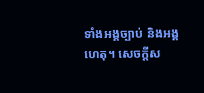ទាំងអង្គច្បាប់ និងអង្គហេតុ។ សេចក្តីស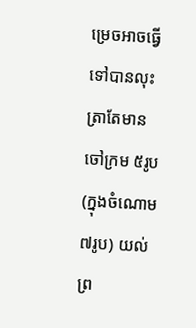ម្រេចអាចធ្វើទៅបានលុះត្រាតែមានចៅក្រម ៥រូប (ក្នុងចំណោម ៧រូប) យល់ព្រ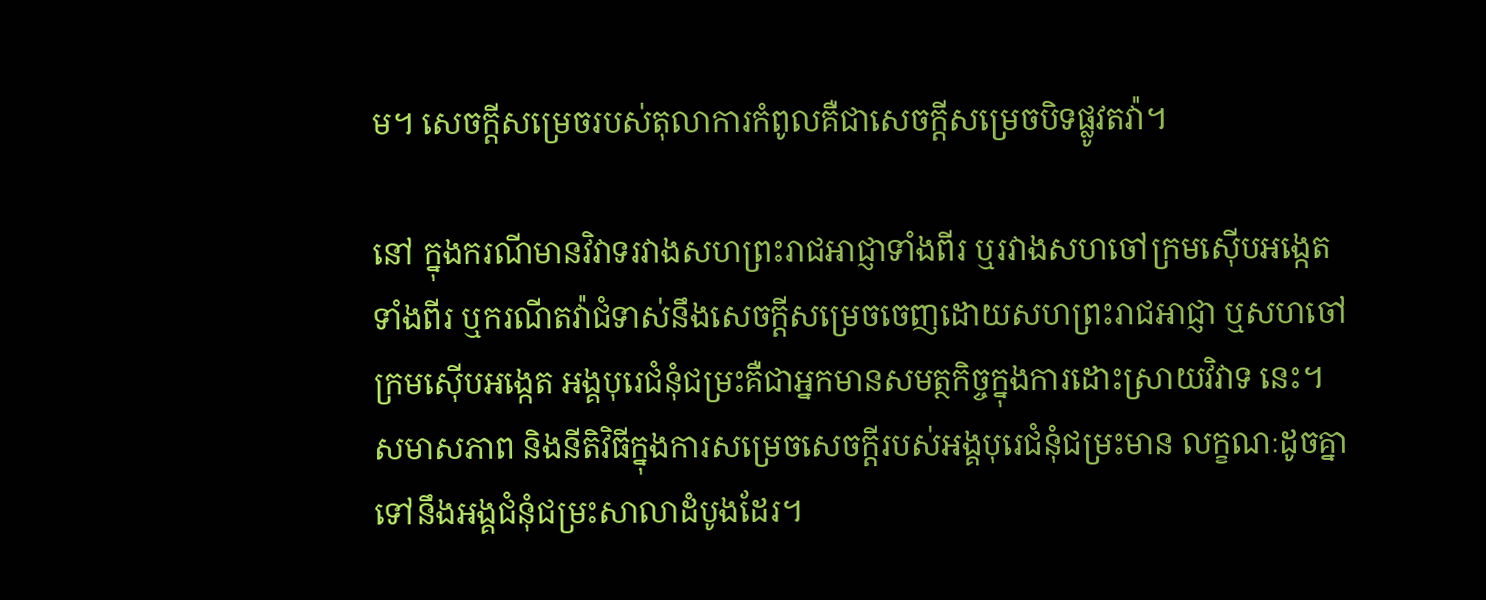ម។ សេចក្តីសម្រេចរបស់តុលាការកំពូលគឺជាសេចក្តីសម្រេចបិទផ្លូវតវ៉ា។

នៅ ក្នុងករណីមានវិវាទរវាងសហព្រះរាជអាជ្ញាទាំងពីរ ឬរវាងសហចៅក្រមស៊ើបអង្កេតទាំងពីរ ឬករណីតវ៉ាជំទាស់នឹងសេចក្តីសម្រេចចេញដោយសហព្រះរាជអាជ្ញា ឬសហចៅក្រមស៊ើបអង្កេត អង្គបុរេជំនុំជម្រះគឺជាអ្នកមានសមត្ថកិច្ចក្នុងការដោះស្រាយវិវាទ នេះ។ សមាសភាព និងនីតិវិធីក្នុងការសម្រេចសេចក្តីរបស់អង្គបុរេជំនុំជម្រះមាន លក្ខណៈដូចគ្នាទៅនឹងអង្គជំនុំជម្រះសាលាដំបូងដែរ។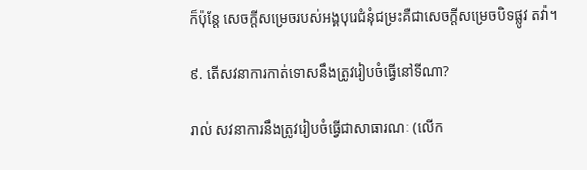ក៏ប៉ុន្តែ សេចក្តីសម្រេចរបស់អង្គបុរេជំនុំជម្រះគឺជាសេចក្តីសម្រេចបិទផ្លូវ តវ៉ា។

៩. តើសវនាការកាត់ទោសនឹងត្រូវរៀបចំធ្វើនៅទីណា?

រាល់ សវនាការនឹងត្រូវរៀបចំធ្វើជាសាធារណៈ (លើក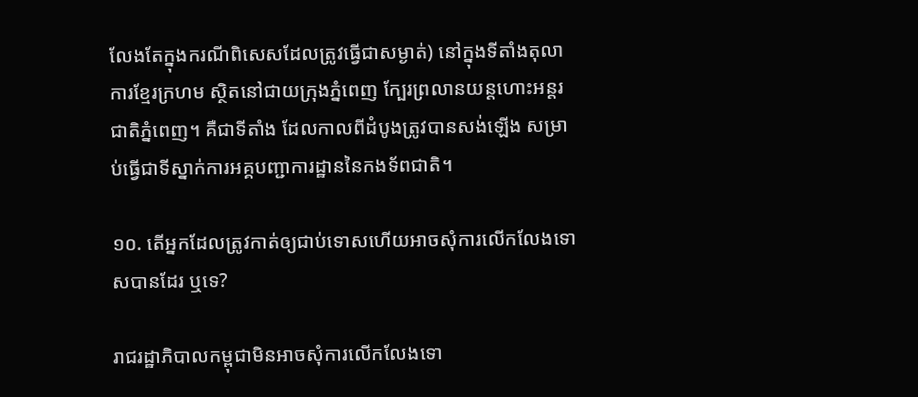លែងតែក្នុងករណីពិសេសដែលត្រូវធ្វើជាសម្ងាត់) នៅក្នុងទីតាំងតុលាការខ្មែរក្រហម ស្ថិតនៅជាយក្រុងភ្នំពេញ ក្បែរព្រលានយន្តហោះអន្តរជាតិភ្នំពេញ។ គឺជាទីតាំង ដែលកាលពីដំបូងត្រូវបានសង់ឡើង សម្រាប់ធ្វើជាទីស្នាក់ការអគ្គបញ្ជាការដ្ឋាននៃកងទ័ពជាតិ។

១០. តើអ្នកដែលត្រូវកាត់ឲ្យជាប់ទោសហើយអាចសុំការលើកលែងទោសបានដែរ ឬទេ?

រាជរដ្ឋាភិបាលកម្ពុជាមិនអាចសុំការលើកលែងទោ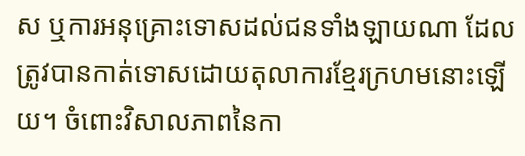ស ឬការអនុគ្រោះទោសដល់ជនទាំងឡាយណា ដែលត្រូវបានកាត់ទោសដោយតុលាការខ្មែរក្រហមនោះឡើយ។ ចំពោះវិសាលភាពនៃកា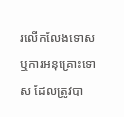រលើកលែងទោស ឬការអនុគ្រោះទោស ដែលត្រូវបា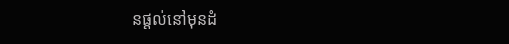នផ្តល់នៅមុនដំ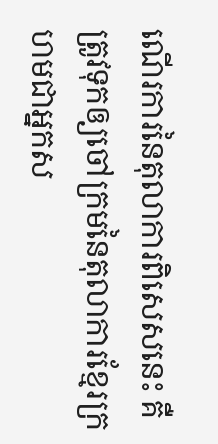ណើរការនៃតុលាការពិសេសនេះ គឺត្រូវទុកឲ្យចៅក្រមនៃតុលាការខ្មែរក្រហមជាអ្នកស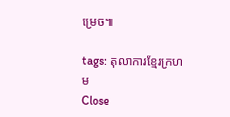ម្រេច៕

tags: តុលាការខ្មែរក្រហម
Close